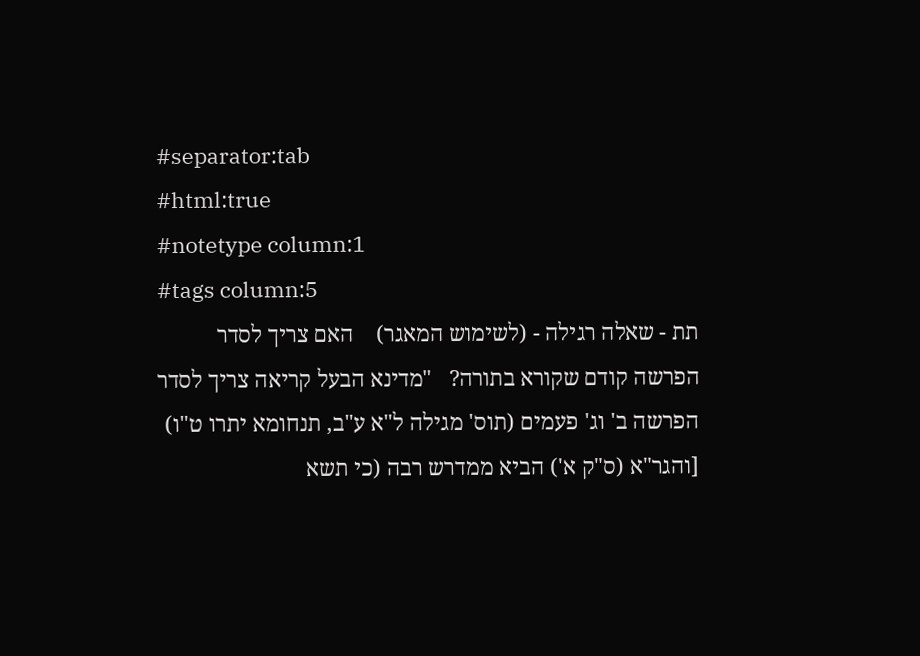#separator:tab
#html:true
#notetype column:1
#tags column:5
תת - שאלה רגילה - (לשימוש המאגר)    האם צריך לסדר הפרשה קודם שקורא בתורה?   "מדינא הבעל קריאה צריך לסדר הפרשה ב' וג' פעמים (תוס' מגילה ל"א ע"ב, תנחומא יתרו ט"ו) [והגר"א (ס"ק א') הביא ממדרש רבה (כי תשא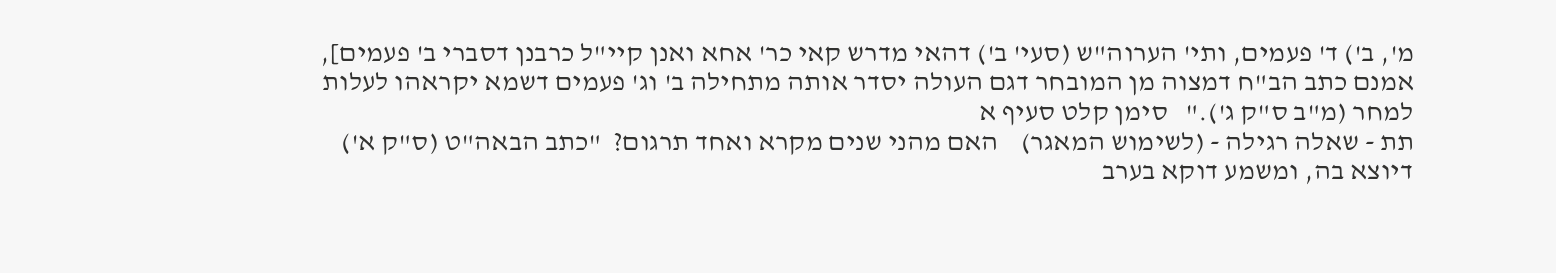מ', ב') ד' פעמים, ותי' הערוה"ש (סעי' ב') דהאי מדרש קאי כר' אחא ואנן קיי"ל כרבנן דסברי ב' פעמים], אמנם כתב הב"ח דמצוה מן המובחר דגם העולה יסדר אותה מתחילה ב' וג' פעמים דשמא יקראהו לעלות למחר (מ"ב ס"ק ג')."   סימן קלט סעיף א
תת - שאלה רגילה - (לשימוש המאגר)    האם מהני שנים מקרא ואחד תרגום?  "כתב הבאה"ט (ס"ק א') דיוצא בה, ומשמע דוקא בערב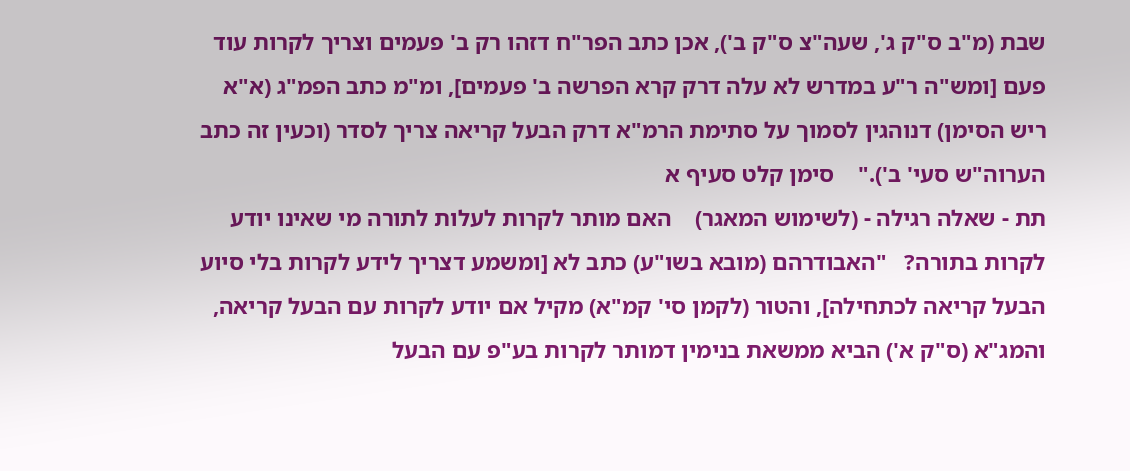שבת (מ"ב ס"ק ג', שעה"צ ס"ק ב'), אכן כתב הפר"ח דזהו רק ב' פעמים וצריך לקרות עוד פעם [ומש"ה ר"ע במדרש לא עלה דרק קרא הפרשה ב' פעמים], ומ"מ כתב הפמ"ג (א"א ריש הסימן) דנוהגין לסמוך על סתימת הרמ"א דרק הבעל קריאה צריך לסדר (וכעין זה כתב הערוה"ש סעי' ב')."    סימן קלט סעיף א
תת - שאלה רגילה - (לשימוש המאגר)    האם מותר לקרות לעלות לתורה מי שאינו יודע לקרות בתורה?   "האבודרהם (מובא בשו"ע) כתב לא [ומשמע דצריך לידע לקרות בלי סיוע הבעל קריאה לכתחילה], והטור (לקמן סי' קמ"א) מקיל אם יודע לקרות עם הבעל קריאה, והמג"א (ס"ק א') הביא ממשאת בנימין דמותר לקרות בע"פ עם הבעל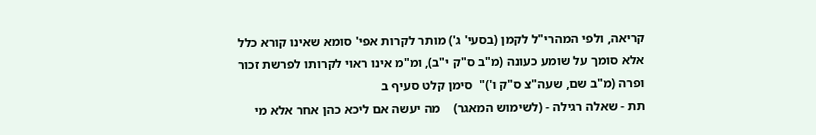קריאה, ולפי המהרי"ל לקמן (בסעי' ג') מותר לקרות אפי' סומא שאינו קורא כלל אלא סומך על שומע כעונה (מ"ב ס"ק י"ב), ומ"מ אינו ראוי לקרותו לפרשת זכור ופרה (מ"ב שם, שעה"צ ס"ק ו')"  סימן קלט סעיף ב
תת - שאלה רגילה - (לשימוש המאגר)    מה יעשה אם ליכא כהן אחר אלא מי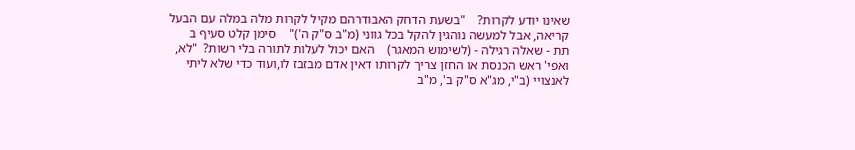שאינו יודע לקרות?    "בשעת הדחק האבודרהם מקיל לקרות מלה במלה עם הבעל קריאה, אבל למעשה נוהגין להקל בכל גווני (מ"ב ס"ק ה')"    סימן קלט סעיף ב
תת - שאלה רגילה - (לשימוש המאגר)    האם יכול לעלות לתורה בלי רשות?  "לא, ואפי' ראש הכנסת או החזן צריך לקרותו דאין אדם מבזבז לו,ועוד כדי שלא ליתי לאנצויי (ב"י, מג"א ס"ק ב', מ"ב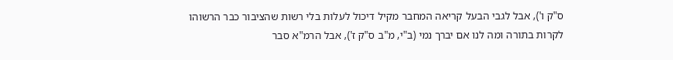ס"ק ו'), אבל לגבי הבעל קריאה המחבר מקיל דיכול לעלות בלי רשות שהציבור כבר הרשוהו לקרות בתורה ומה לנו אם יברך נמי (ב"י, מ"ב ס"ק ז'), אבל הרמ"א סבר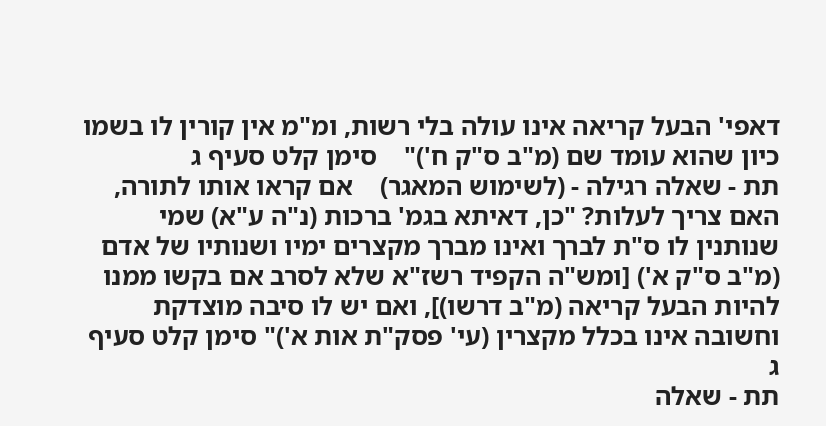דאפי' הבעל קריאה אינו עולה בלי רשות, ומ"מ אין קורין לו בשמו כיון שהוא עומד שם (מ"ב ס"ק ח')"    סימן קלט סעיף ג
תת - שאלה רגילה - (לשימוש המאגר)    אם קראו אותו לתורה, האם צריך לעלות? "כן, דאיתא בגמ' ברכות (נ"ה ע"א) שמי שנותנין לו ס"ת לברך ואינו מברך מקצרים ימיו ושנותיו של אדם (מ"ב ס"ק א') [ומש"ה הקפיד רשז"א שלא לסרב אם בקשו ממנו להיות הבעל קריאה (מ"ב דרשו)], ואם יש לו סיבה מוצדקת וחשובה אינו בכלל מקצרין (עי' פסק"ת אות א')" סימן קלט סעיף ג
תת - שאלה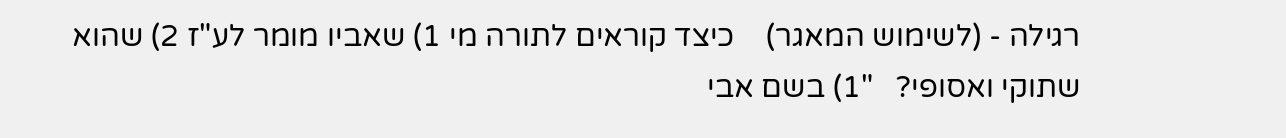רגילה - (לשימוש המאגר)    כיצד קוראים לתורה מי 1) שאביו מומר לע"ז 2) שהוא שתוקי ואסופי?   "1) בשם אבי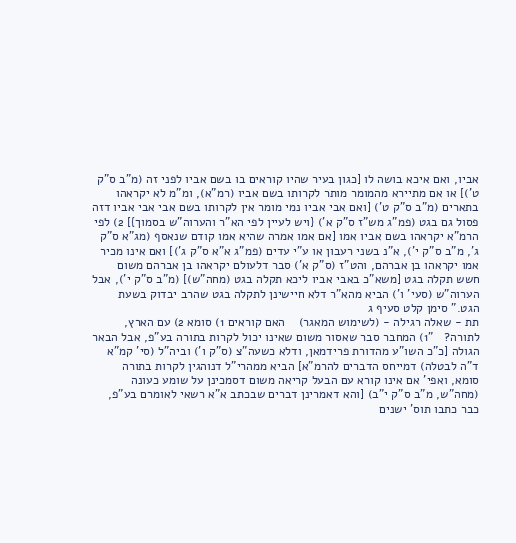אביו, ואם איכא בושה לו [כגון בעיר שהיו קוראים בו בשם אביו לפני זה (מ"ב ס"ק ט')] או אם מתיירא מהמומר מותר לקרותו בשם אביו (רמ"א), ומ"מ לא יקראהו בתארים (מ"ב ס"ק ט') [ואם אבי אביו נמי מומר אין לקרותו בשם אבי אבי אביו דזה פסול גם בגט (פמ"ג מש"ז ס"ק א') {ויש לעיין לפי הא"ר והערוה"ש בסמוך}] 2) לפי הרמ"א יקראהו בשם אביו אמו [אם אמו אמרה שהיא אמו קודם שנאסף (מג"א ס"ק ג', מ"ב ס"ק י'), א"נ בשני רעבון או ע"י עדים (פמ"ג א"א ס"ק ג')] ואם אינו מכיר אמו יקראהו בן אברהם, והט"ז (ס"ק א') סבר דלעולם יקראהו בן אברהם משום חשש תקלה בגט [משא"כ באבי אביו ליכא תקלה בגט (מחה"ש)] (מ"ב ס"ק י'), אבל הערוה"ש (סעי' ו') הביא מהא"ר דלא חיישינן לתקלה בגט שהרב יבדוק בשעת הגט." סימן קלט סעיף ג
תת - שאלה רגילה - (לשימוש המאגר)    האם קוראים 1) סומא 2) עם הארץ, לתורה?   "1) המחבר סבר שאסור משום שאינו יכול לקרות בתורה בע"פ, אבל הבאר הגולה [כ"כ השו"ע מהדורת פרידמאן, ודלא כשעה"צ (ס"ק ו') וביה"ל (סי' קמ"א ד"ה לבטלה) דמייחס הדברים להרמ"א] הביא ממהרי"ל דנוהגין לקרות בתורה סומא, ואפי' אם אינו קורא עם הבעל קריאה משום דסמכינן על שומע כעונה (מחה"ש, מ"ב ס"ק י"ב) [והא דאמרינן דברים שבכתב א"א רשאי לאומרם בע"פ, כבר כתבו תוס' ישנים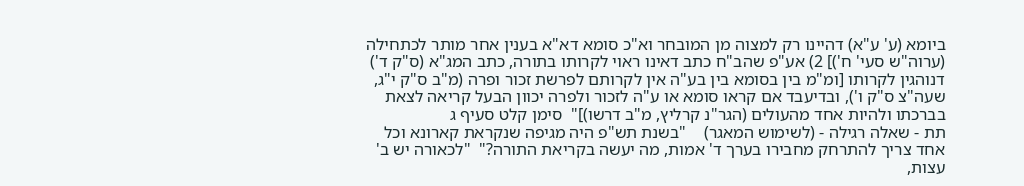ביומא (ע' ע"א) דהיינו רק למצוה מן המובחר וא"כ סומא דא"א בענין אחר מותר לכתחילה (ערוה"ש סעי' ח')] 2) אע"פ שהב"ח כתב דאינו ראוי לקרותו בתורה, כתב המג"א (ס"ק ד') דנוהגין לקרותו [ומ"מ בין בסומא בין בע"ה אין לקרותם לפרשת זכור ופרה (מ"ב ס"ק י"ג, שעה"צ ס"ק ו'), ובדיעבד אם קראו סומא או ע"ה לזכור ולפרה יכוון הבעל קריאה לצאת בברכתו ולהיות אחד מהעולים (הגר"נ קרליץ, מ"ב דרשו)]"  סימן קלט סעיף ג
תת - שאלה רגילה - (לשימוש המאגר)    "בשנת תש"פ היה מגיפה שנקראת קארונא וכל אחד צריך להתרחק מחבירו בערך ד' אמות, מה יעשה בקריאת התורה?"  "לכאורה יש ב' עצות,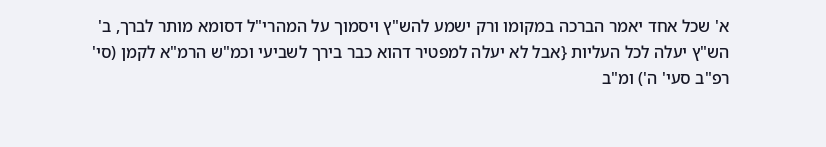א' שכל אחד יאמר הברכה במקומו ורק ישמע להש"ץ ויסמוך על המהרי"ל דסומא מותר לברך, ב' הש"ץ יעלה לכל העליות {אבל לא יעלה למפטיר דהוא כבר בירך לשביעי וכמ"ש הרמ"א לקמן (סי' רפ"ב סעי' ה') ומ"ב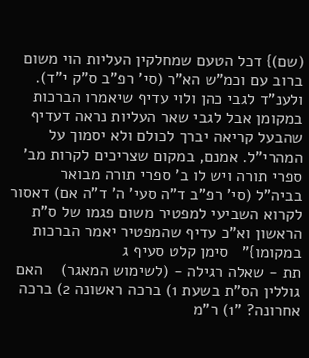(שם)} דכל הטעם שמחלקין העליות הוי משום ברוב עם וכמ"ש הא"ר (סי' רפ"ב ס"ק י"ד). ולענ"ד לגבי כהן ולוי עדיף שיאמרו הברכות במקומן אבל לגבי שאר העליות נראה דעדיף שהבעל קריאה יברך לכולם ולא יסמוך על המהרי"ל. אמנם, במקום שצריכים לקרות מב' ספרי תורה ויש לו ב' ספרי תורה מבואר בביה"ל (סי' רפ"ב ד"ה סעי' ה' ד"ה אם) דאסור לקרוא השביעי למפטיר משום פגמו של ס"ת הראשון וא"כ עדיף שהמפטיר יאמר הברכות במקומו}"   סימן קלט סעיף ג
תת - שאלה רגילה - (לשימוש המאגר)    האם גוללין הס"ת בשעת 1) ברכה ראשונה 2) ברכה אחרונה? "1) ר"מ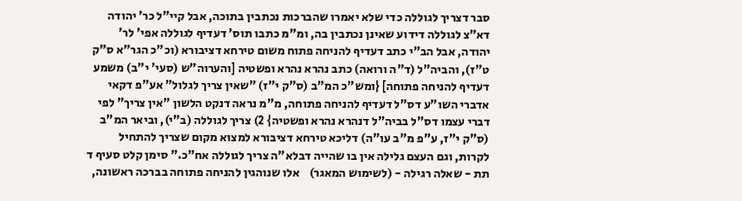סבר דצריך לגוללה כדי שלא יאמרו שהברכות נכתבין בתוכה, אבל קיי"ל כר' יהודה דא"צ לגוללה דידוע שאינן נכתבין בה, ומ"מ כתבו תוס' דעדיף לגוללה אפי' לר' יהודה, אבל הב"י כתב דעדיף להניחה פתוח משום טירחא דציבורא (וכ"כ הגר"א ס"ק ט"ז), והביה"ל (ד"ה ורואה) כתב נהרא נהרא ופשטיה [והערוה"ש (סעי' י"ב) משמע דעדיף להניחה פתוחה] {ומש"כ המ"ב (ס"ק י"ז) "שאין צריך לגלול" אע"פ דקאי אדברי השו"ע דס"ל דעדיף להניחה פתוחה, מ"מ נראה דנקט הלשון "אין צריך" לפי דברי עצמו דס"ל בביה"ל דנהרא נהרא ופשטיה} 2) צריך לגוללה (ב"י), וביאר המ"ב (ס"ק י"ז, ע"פ מ"ב עו"ה) דליכא טירחא דציבורא למצוא מקום שצריך להתחיל לקרות, וגם העצם גלילה אין בו שהייה דבלא"ה צריך לגוללה אח"כ." סימן קלט סעיף ד
תת - שאלה רגילה - (לשימוש המאגר)    אלו שנוהגין להניחה פתוחה בברכה ראשונה,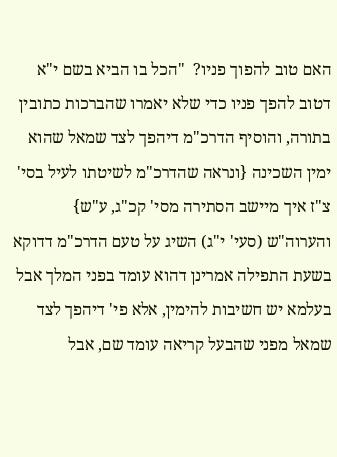האם טוב להפוך פניו?  "הכל בו הביא בשם י"א דטוב להפך פניו כדי שלא יאמרו שהברכות כתובין בתורה, והוסיף הדרכ"מ דיהפך לצד שמאל שהוא ימין השכינה {ונראה שהדרכ"מ לשיטתו לעיל בסי' צ"ז איך מיישב הסתירה מסי' קכ"ג, ע"ש} והערוה"ש (סעי' י"ג) השיג על טעם הדרכ"מ דדוקא בשעת התפילה אמרינן דהוא עומד בפני המלך אבל בעלמא יש חשיבות להימין, אלא פי' דיהפך לצד שמאל מפני שהבעל קריאה עומד שם, אבל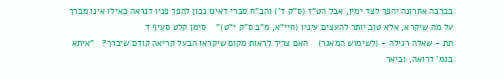בברכה אחרונה יהפך לצד ימין, אבל הט"ז (ס"ק ד') והב"ח סברי דאינו נכון להפך פניו דנראה כאילו אינו מברך על מה שיקרא, אלא טוב יותר להעצים עיניו (חיי"א, מ"ב ס"ק י"ט)"    סימן קלט סעיף ד
תת - שאלה רגילה - (לשימוש המאגר)    האם צריך לראות מקום שיקראו הבעל קריאה קודם שיברך?   "איתא בגמ' דרואה, וביאר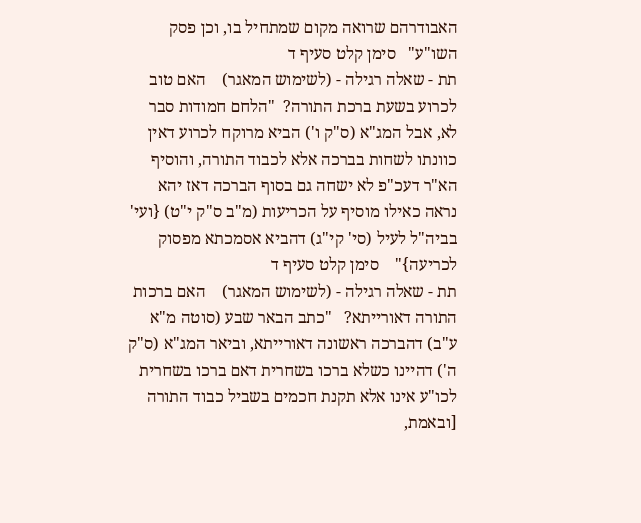האבודרהם שרואה מקום שמתחיל בו, וכן פסק השו"ע"   סימן קלט סעיף ד
תת - שאלה רגילה - (לשימוש המאגר)    האם טוב לכרוע בשעת ברכת התורה?  "הלחם חמודות סבר לא, אבל המג"א (ס"ק ו') הביא מרוקח לכרוע דאין כוונתו לשחות בברכה אלא לכבוד התורה, והוסיף הא"ר דעכ"פ לא ישחה גם בסוף הברכה דאז יהא נראה כאילו מוסיף על הכריעות (מ"ב ס"ק י"ט) {ועי' בביה"ל לעיל (סי' קי"ג) דהביא אסמכתא מפסוק לכריעה}"    סימן קלט סעיף ד
תת - שאלה רגילה - (לשימוש המאגר)    האם ברכות התורה דאורייתא?   "כתב הבאר שבע (סוטה מ"א ע"ב) דהברכה ראשונה דאורייתא, וביאר המג"א (ס"ק ה') דהיינו כשלא ברכו בשחרית דאם ברכו בשחרית לכו"ע אינו אלא תקנת חכמים בשביל כבוד התורה [ובאמת,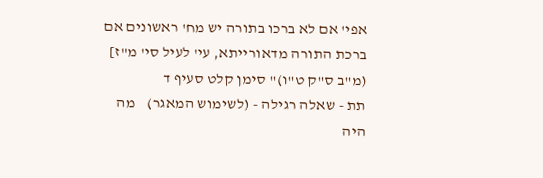אפי' אם לא ברכו בתורה יש מח' ראשונים אם ברכת התורה מדאורייתא, עי' לעיל סי' מ"ז] (מ"ב ס"ק ט"ו)" סימן קלט סעיף ד
תת - שאלה רגילה - (לשימוש המאגר)    מה היה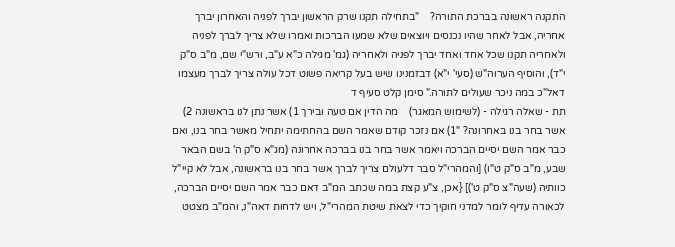התקנה ראשונה בברכת התורה?    "בתחילה תקנו שרק הראשון יברך לפניה והאחרון יברך אחריה, אבל לאחר שהיו נכנסים ויוצאים שלא שמעו הברכות ואמרו שלא צריך לברך לפניה ולאחריה תקנו שכל אחד ואחד יברך לפניה ולאחריה (גמ' מגילה כ"א ע"ב, ורש"י שם, מ"ב ס"ק י"ד), והוסיף הערוה"ש (סעי' י"א) דבזמנינו שיש בעל קריאה פשוט דכל עולה צריך לברך מעצמו דאל"כ במה ניכר שעולים לתורה." סימן קלט סעיף ד
תת - שאלה רגילה - (לשימוש המאגר)    מה הדין אם טעה ובירך 1) אשר נתן לנו בראשונה 2) אשר בחר בנו באחרונה? "1) אם נזכר קודם שאמר השם בהחתימה יתחיל מאשר בחר בנו, ואם כבר אמר השם יסיים הברכה ויאמר אשר בחר בנו בברכה אחרונה (מג"א ס"ק ה' בשם הבאר שבע, מ"ב ס"ק ט"ו) [והמהרי"ל סבר דלעולם צריך לברך אשר בחר בנו בראשונה, אבל לא קיי"ל כוותיה (שעה"צ ס"ק ט')] {אכן, צ"ע קצת במה שכתב המ"ב דאם כבר אמר השם יסיים הברכה, לכאורה עדיף לומר למדני חוקיך כדי לצאת שיטת המהרי"ל, ויש לדחות דאה"נ, והמ"ב מצטט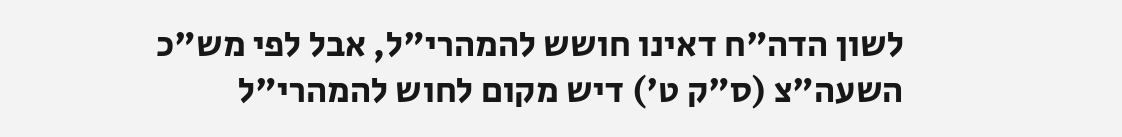לשון הדה"ח דאינו חושש להמהרי"ל, אבל לפי מש"כ השעה"צ (ס"ק ט') דיש מקום לחוש להמהרי"ל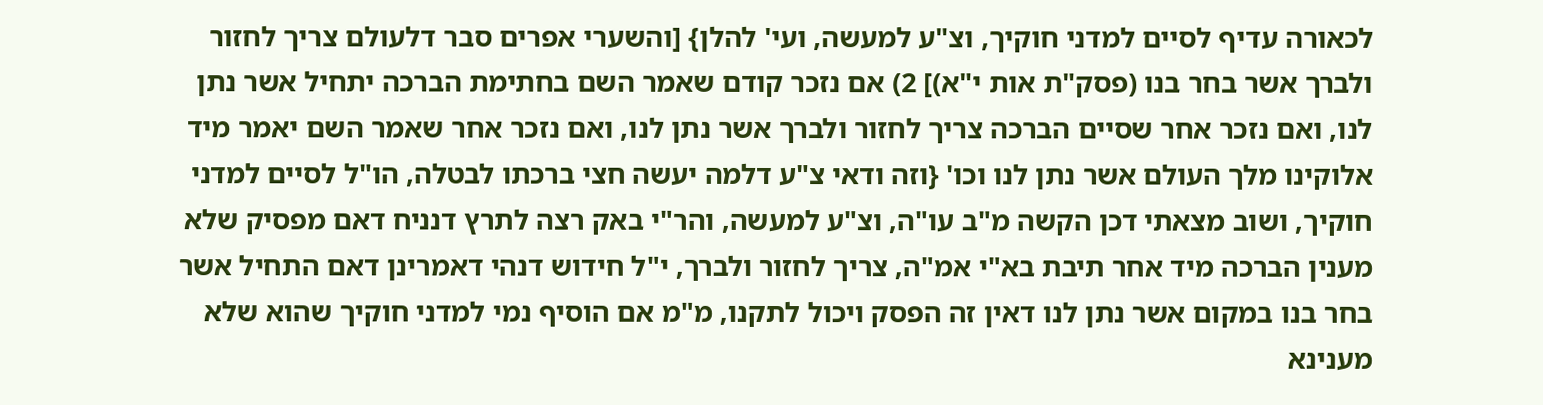לכאורה עדיף לסיים למדני חוקיך, וצ"ע למעשה, ועי' להלן} [והשערי אפרים סבר דלעולם צריך לחזור ולברך אשר בחר בנו (פסק"ת אות י"א)] 2) אם נזכר קודם שאמר השם בחתימת הברכה יתחיל אשר נתן לנו, ואם נזכר אחר שסיים הברכה צריך לחזור ולברך אשר נתן לנו, ואם נזכר אחר שאמר השם יאמר מיד אלוקינו מלך העולם אשר נתן לנו וכו' {וזה ודאי צ"ע דלמה יעשה חצי ברכתו לבטלה, הו"ל לסיים למדני חוקיך, ושוב מצאתי דכן הקשה מ"ב עו"ה, וצ"ע למעשה, והר"י באק רצה לתרץ דנניח דאם מפסיק שלא מענין הברכה מיד אחר תיבת בא"י אמ"ה, צריך לחזור ולברך, י"ל חידוש דנהי דאמרינן דאם התחיל אשר בחר בנו במקום אשר נתן לנו דאין זה הפסק ויכול לתקנו, מ"מ אם הוסיף נמי למדני חוקיך שהוא שלא מענינא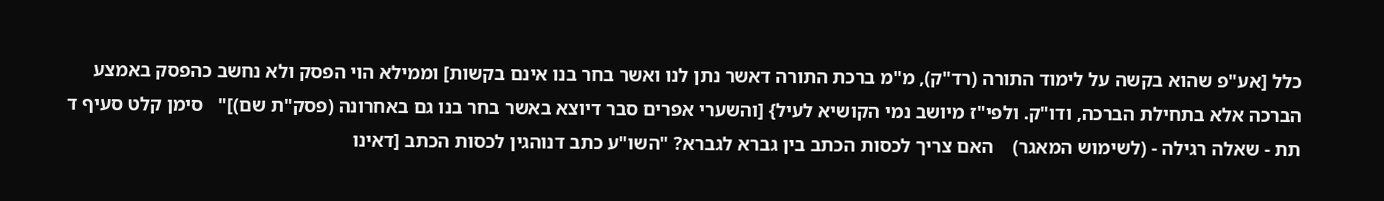כלל [אע"פ שהוא בקשה על לימוד התורה (רד"ק), מ"מ ברכת התורה דאשר נתן לנו ואשר בחר בנו אינם בקשות] וממילא הוי הפסק ולא נחשב כהפסק באמצע הברכה אלא בתחילת הברכה, ודו"ק. ולפי"ז מיושב נמי הקושיא לעיל} [והשערי אפרים סבר דיוצא באשר בחר בנו גם באחרונה (פסק"ת שם)]"   סימן קלט סעיף ד
תת - שאלה רגילה - (לשימוש המאגר)    האם צריך לכסות הכתב בין גברא לגברא? "השו"ע כתב דנוהגין לכסות הכתב [דאינו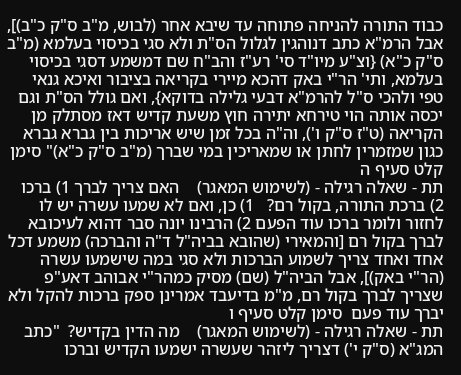כבוד התורה להניחה פתוחה עד שיבא אחר (לבוש, מ"ב ס"ק כ"ב)], אבל הרמ"א כתב דנוהגין לגלול הס"ת ולא סגי בכיסוי בעלמא (מ"ב ס"ק כ"א) {וצ"ע מיו"ד סי' רע"ז והב"ח שם דמשמע דסגי בכיסוי בעלמא, ותי' הר"י באק דהכא מיירי בקריאה בציבור ואיכא גנאי טפי ולהכי ס"ל להרמ"א דבעי גלילה בדוקא}, ואם גולל הס"ת וגם יכסה אותה הוי טירחא יתירה חוץ משעת קדיש דאז מסתלק מן הקריאה (ט"ז ס"ק ו'), וה"ה בכל זמן שיש אריכות בין גברא גברא כגון שמזמרין לחתן או שמאריכין במי שברך (מ"ב ס"ק כ"א)" סימן קלט סעיף ה
תת - שאלה רגילה - (לשימוש המאגר)    האם צריך לברך 1) ברכו 2) ברכת התורה, בקול רם?   1) כן, ואם לא שמעו עשרה יש לו לחזור ולומר ברכו עוד הפעם 2) הרבינו יונה סבר דהוא לעיכובא לברך בקול רם [והמאירי (שהובא בביה"ל ד"ה והברכה) משמע דכל אחד ואחד צריך לשמוע הברכות ולא סגי במה שישמעו עשרה (הר"י באק)], אבל הביה"ל (שם) מסיק כמהר"י אבוהב דאע"פ שצריך לברך בקול רם, מ"מ בדיעבד אמרינן ספק ברכות להקל ולא יברך עוד פעם  סימן קלט סעיף ו
תת - שאלה רגילה - (לשימוש המאגר)    מה הדין בקדיש?  "כתב המג"א (ס"ק י') דצריך ליזהר שעשרה ישמעו הקדיש וברכו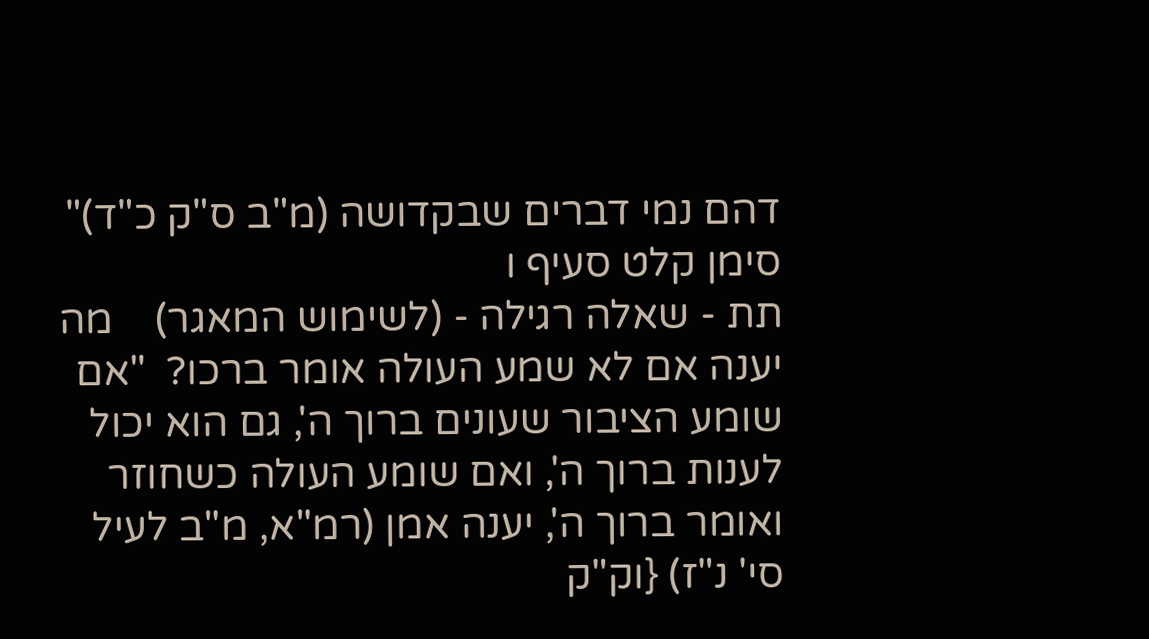דהם נמי דברים שבקדושה (מ"ב ס"ק כ"ד)"    סימן קלט סעיף ו
תת - שאלה רגילה - (לשימוש המאגר)    מה יענה אם לא שמע העולה אומר ברכו?  "אם שומע הציבור שעונים ברוך ה', גם הוא יכול לענות ברוך ה', ואם שומע העולה כשחוזר ואומר ברוך ה', יענה אמן (רמ"א, מ"ב לעיל סי' נ"ז) {וק"ק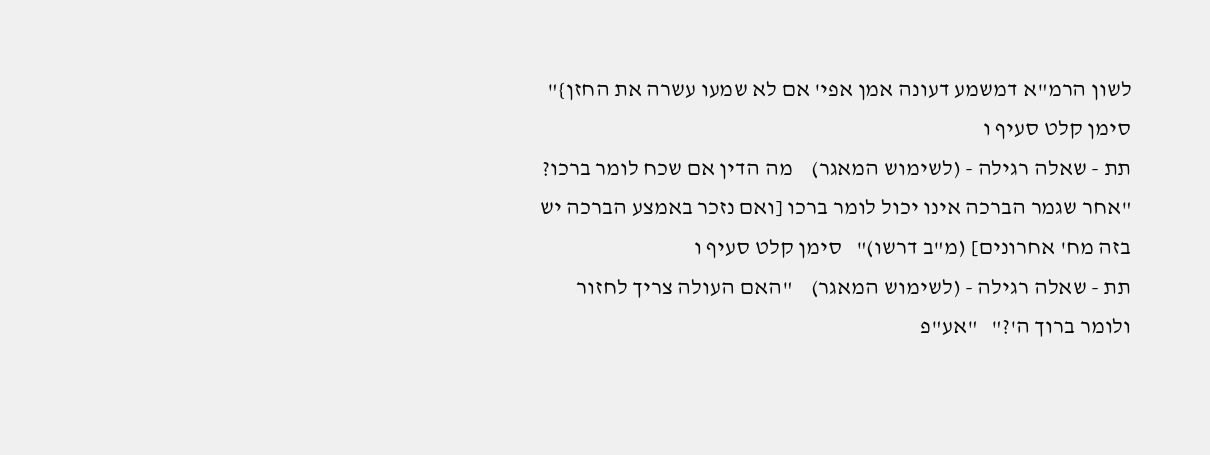לשון הרמ"א דמשמע דעונה אמן אפי' אם לא שמעו עשרה את החזן}"   סימן קלט סעיף ו
תת - שאלה רגילה - (לשימוש המאגר)    מה הדין אם שכח לומר ברכו?   "אחר שגמר הברכה אינו יכול לומר ברכו [ואם נזכר באמצע הברכה יש בזה מח' אחרונים] (מ"ב דרשו)"   סימן קלט סעיף ו
תת - שאלה רגילה - (לשימוש המאגר)    "האם העולה צריך לחזור ולומר ברוך ה'?"   "אע"פ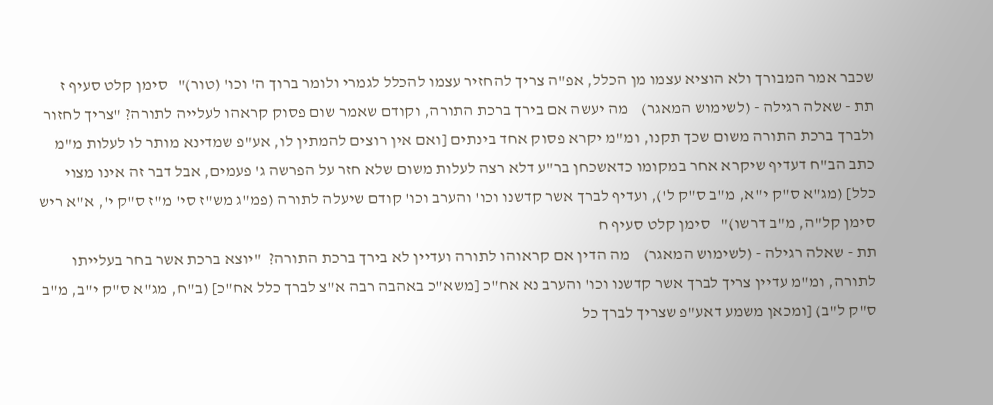שכבר אמר המבורך ולא הוציא עצמו מן הכלל, אפ"ה צריך להחזיר עצמו להכלל לגמרי ולומר ברוך ה' וכו' (טור)"   סימן קלט סעיף ז
תת - שאלה רגילה - (לשימוש המאגר)    מה יעשה אם בירך ברכת התורה, וקודם שאמר שום פסוק קראהו לעלייה לתורה? "צריך לחזור ולברך ברכת התורה משום שכך תקנו, ומ"מ יקרא פסוק אחד בינתים [ואם אין רוצים להמתין לו, אע"פ שמדינא מותר לו לעלות מ"מ כתב הב"ח דעדיף שיקרא אחר במקומו כדאשכחן בר"ע דלא רצה לעלות משום שלא חזר על הפרשה ג' פעמים, אבל דבר זה אינו מצוי כלל] (מג"א ס"ק י"א, מ"ב ס"ק ל'), ועדיף לברך אשר קדשנו וכו' והערב וכו' קודם שיעלה לתורה (פמ"ג מש"ז סי' מ"ז ס"ק י', א"א ריש סימן קל"ה, מ"ב דרשו)"   סימן קלט סעיף ח
תת - שאלה רגילה - (לשימוש המאגר)    מה הדין אם קראוהו לתורה ועדיין לא בירך ברכת התורה?  "יוצא ברכת אשר בחר בעלייתו לתורה, ומ"מ עדיין צריך לברך אשר קדשנו וכו' והערב נא אח"כ [משא"כ באהבה רבה א"צ לברך כלל אח"כ] (ב"ח, מג"א ס"ק י"ב, מ"ב ס"ק ל"ב) [ומכאן משמע דאע"פ שצריך לברך כל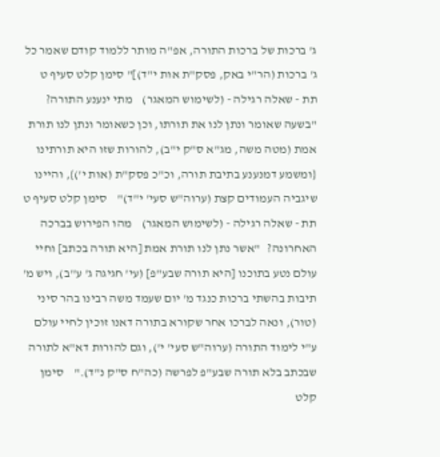ג' ברכות של ברכות התורה, אפ"ה מותר ללמוד קודם שאמר כל ג' ברכות (הר"י באק, פסק"ת אות י"ד)]" סימן קלט סעיף ט
תת - שאלה רגילה - (לשימוש המאגר)    מתי ינענע התורה?    "בשעה שאומר ונתן לנו את תורתו, וכן כשאומר ונתן לנו תורת אמת (מטה משה, מג"א ס"ק י"ב), להורות שזו היא תורתינו {ומשמע דמנענע בתיבת תורה, וכ"כ פסק"ת (אות י')}, והיינו שיגביה העמודים קצת (ערוה"ש סעי' י"ד)"    סימן קלט סעיף ט
תת - שאלה רגילה - (לשימוש המאגר)    מהו הפירוש בברכה האחרונה?   "אשר נתן לנו תורת אמת [היא תורה בכתב] וחיי עולם נטע בתוכנו [היא תורה שבע"פ] (עי' חגיגה ג' ע''ב), ויש מ' תיבות בהשתי ברכות כנגד מ' יום שעמד משה רבינו בהר סיני (טור), ונאה לברכו אחר שקורא בתורה דאנו זוכין לחיי עולם ע"י לימוד התורה (ערוה"ש סעי' י'), וגם להורות דא"א לתורה שבכתב בלא תורה שבע"פ לפרשה (כה"ח ס"ק נ"ד)."    סימן קלט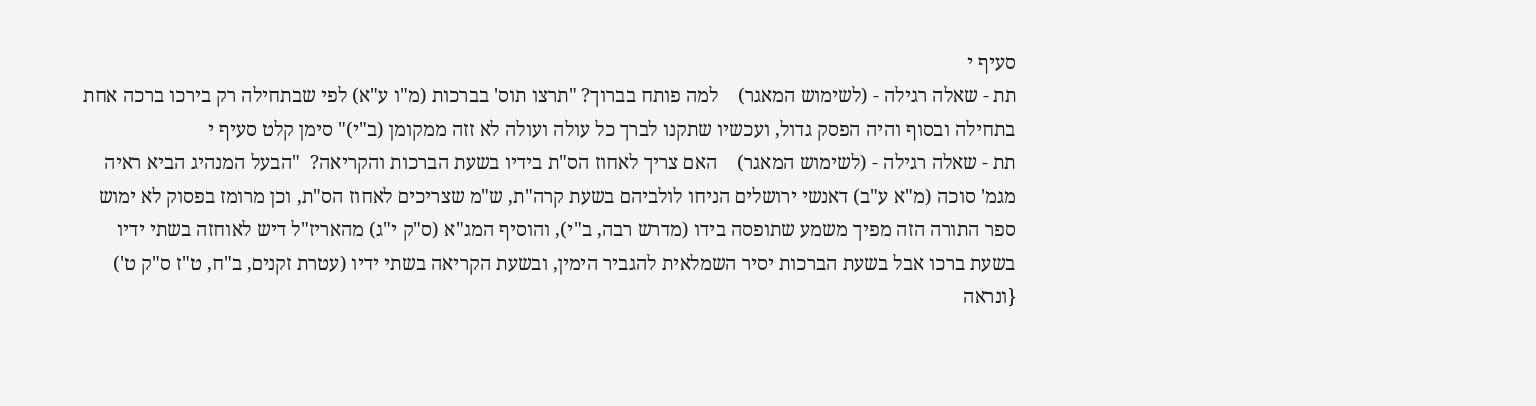סעיף י
תת - שאלה רגילה - (לשימוש המאגר)    למה פותח בברוך? "תרצו תוס' בברכות (מ"ו ע"א) לפי שבתחילה רק בירכו ברכה אחת בתחילה ובסוף והיה הפסק גדול, ועכשיו שתקנו לברך כל עולה ועולה לא זזה ממקומן (ב"י)" סימן קלט סעיף י
תת - שאלה רגילה - (לשימוש המאגר)    האם צריך לאחוז הס"ת בידיו בשעת הברכות והקריאה?  "הבעל המנהיג הביא ראיה מגמ' סוכה (מ"א ע"ב) דאנשי ירושלים הניחו לולביהם בשעת קרה"ת, ש"מ שצריכים לאחוז הס"ת, וכן מרומז בפסוק לא ימוש ספר התורה הזה מפיך משמע שתופסה בידו (מדרש רבה, ב"י), והוסיף המג"א (ס"ק י"ג) מהאריז"ל דיש לאוחזה בשתי ידיו בשעת ברכו אבל בשעת הברכות יסיר השמלאית להגביר הימין, ובשעת הקריאה בשתי ידיו (עטרת זקנים, ב"ח, ט"ז ס"ק ט') {ונראה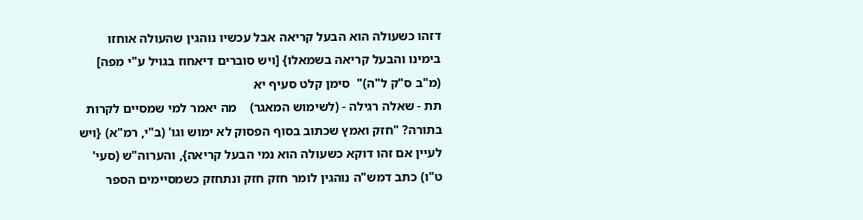דזהו כשעולה הוא הבעל קריאה אבל עכשיו נוהגין שהעולה אוחזו בימינו והבעל קריאה בשמאלו} [ויש סוברים דיאחוז בגויל ע"י מפה] (מ"ב ס"ק ל"ה)"  סימן קלט סעיף יא
תת - שאלה רגילה - (לשימוש המאגר)    מה יאמר למי שמסיים לקרות בתורה? "חזק ואמץ שכתוב בסוף הפסוק לא ימוש וגו' (ב"י, רמ"א) {ויש לעיין אם זהו דוקא כשעולה הוא נמי הבעל קריאה}, והערוה"ש (סעי' ט"ו) כתב דמש"ה נוהגין לומר חזק חזק ונתחזק כשמסיימים הספר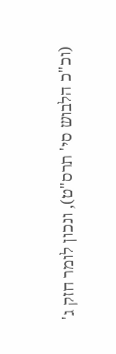(וכ"כ הלבוש סי' תרס"ט), ונכון לומר חזק ג'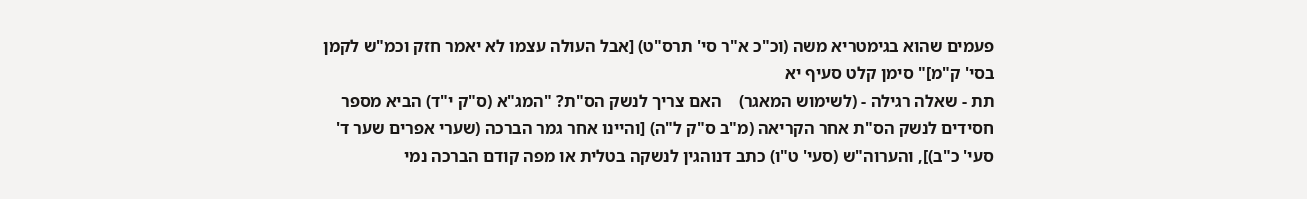פעמים שהוא בגימטריא משה (וכ"כ א"ר סי' תרס"ט) [אבל העולה עצמו לא יאמר חזק וכמ"ש לקמן בסי' ק"מ]" סימן קלט סעיף יא
תת - שאלה רגילה - (לשימוש המאגר)    האם צריך לנשק הס"ת? "המג"א (ס"ק י"ד) הביא מספר חסידים לנשק הס"ת אחר הקריאה (מ"ב ס"ק ל"ה) [והיינו אחר גמר הברכה (שערי אפרים שער ד' סעי' כ"ב)], והערוה"ש (סעי' ט"ו) כתב דנוהגין לנשקה בטלית או מפה קודם הברכה נמי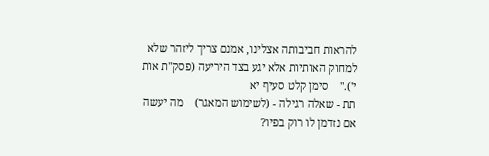להראות חביבותה אצלינו, אמנם צריך ליזהר שלא למחוק האותיות אלא יגע בצד היריעה (פסק"ת אות י')."    סימן קלט סעיף יא
תת - שאלה רגילה - (לשימוש המאגר)    מה יעשה אם נזדמן לו רוק בפיו?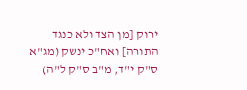ירוק [מן הצד ולא כנגד התורה] ואח"כ ינשק (מג"א ס"ק י"ד, מ"ב ס"ק ל"ה)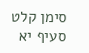סימן קלט סעיף יא